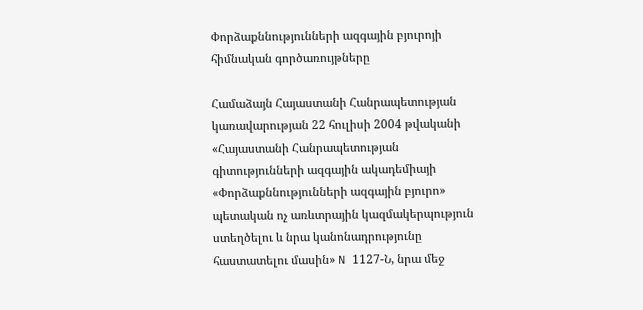Փորձաքննությունների ազգային բյուրոյի հիմնական գործառույթները

Համաձայն Հայաստանի Հանրապետության կառավարության 22 հուլիսի 2004 թվականի «Հայաստանի Հանրապետության գիտությունների ազգային ակադեմիայի «Փորձաքննությունների ազգային բյուրո» պետական ոչ առևտրային կազմակերպություն ստեղծելու և նրա կանոնադրությունը հաստատելու մասին» N 1127-Ն, նրա մեջ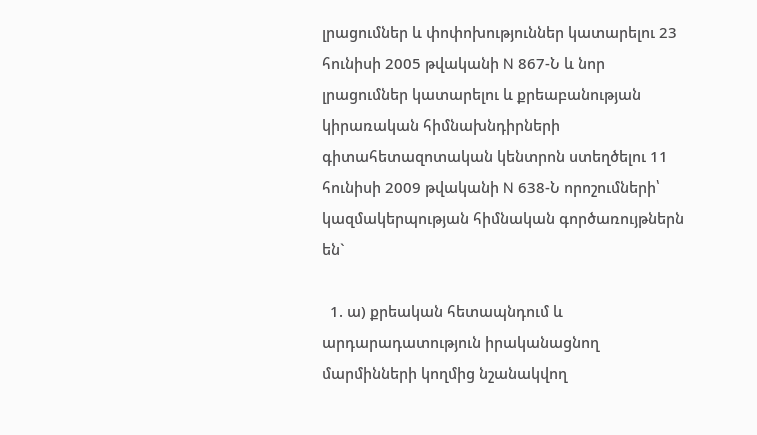լրացումներ և փոփոխություններ կատարելու 23 հունիսի 2005 թվականի N 867-Ն և նոր լրացումներ կատարելու և քրեաբանության կիրառական հիմնախնդիրների գիտահետազոտական կենտրոն ստեղծելու 11 հունիսի 2009 թվականի N 638-Ն որոշումների՝ կազմակերպության հիմնական գործառույթներն են`

  1. ա) քրեական հետապնդում և արդարադատություն իրականացնող մարմինների կողմից նշանակվող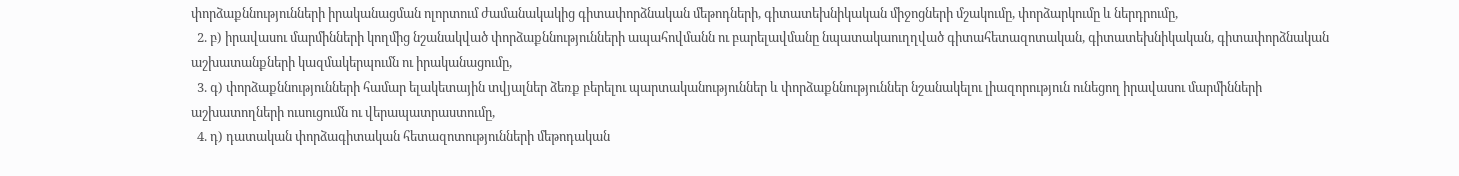փորձաքննությունների իրականացման ոլորտում ժամանակակից գիտափորձնական մեթոդների, գիտատեխնիկական միջոցների մշակումը, փորձարկումը և ներդրումը,
  2. բ) իրավասու մարմինների կողմից նշանակված փորձաքննությունների ապահովմանն ու բարելավմանը նպատակաուղղված գիտահետազոտական, գիտատեխնիկական, գիտափորձնական աշխատանքների կազմակերպումն ու իրականացումը,
  3. գ) փորձաքննությունների համար ելակետային տվյալներ ձեռք բերելու պարտականություններ և փորձաքննություններ նշանակելու լիազորություն ունեցող իրավասու մարմինների աշխատողների ուսուցումն ու վերապատրաստումը,
  4. դ) դատական փորձագիտական հետազոտությունների մեթոդական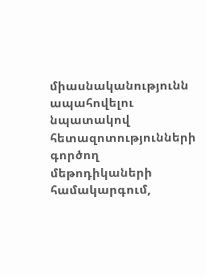միասնականությունն ապահովելու նպատակով հետազոտությունների գործող մեթոդիկաների համակարգում,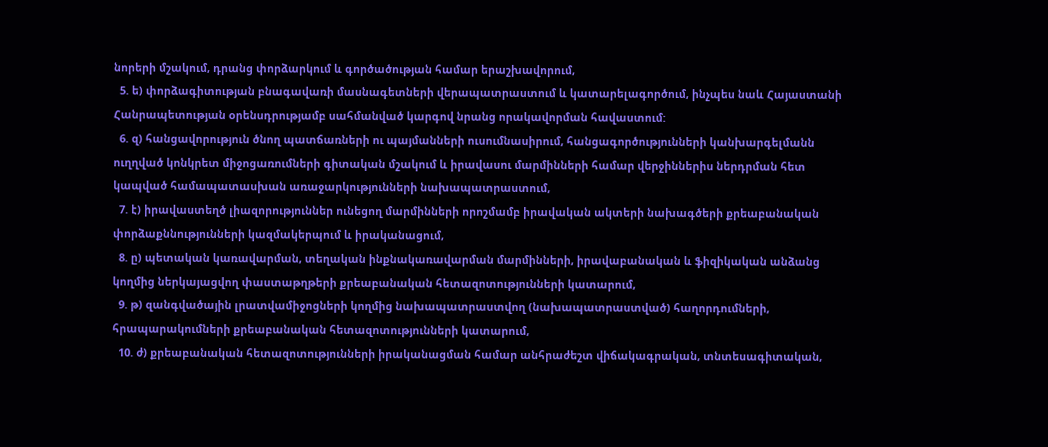նորերի մշակում, դրանց փորձարկում և գործածության համար երաշխավորում,
  5. ե) փորձագիտության բնագավառի մասնագետների վերապատրաստում և կատարելագործում, ինչպես նաև Հայաստանի Հանրապետության oրենսդրությամբ սահմանված կարգով նրանց որակավորման հավաստում:
  6. զ) հանցավորություն ծնող պատճառների ու պայմանների ուսումնասիրում, հանցագործությունների կանխարգելմանն ուղղված կոնկրետ միջոցառումների գիտական մշակում և իրավասու մարմինների համար վերջիններիս ներդրման հետ կապված համապատասխան առաջարկությունների նախապատրաստում,
  7. է) իրավաստեղծ լիազորություններ ունեցող մարմինների որոշմամբ իրավական ակտերի նախագծերի քրեաբանական փորձաքննությունների կազմակերպում և իրականացում,
  8. ը) պետական կառավարման, տեղական ինքնակառավարման մարմինների, իրավաբանական և ֆիզիկական անձանց կողմից ներկայացվող փաստաթղթերի քրեաբանական հետազոտությունների կատարում,
  9. թ) զանգվածային լրատվամիջոցների կողմից նախապատրաստվող (նախապատրաստված) հաղորդումների, հրապարակումների քրեաբանական հետազոտությունների կատարում,
  10. ժ) քրեաբանական հետազոտությունների իրականացման համար անհրաժեշտ վիճակագրական, տնտեսագիտական,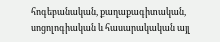հոգեբանական, քաղաքագիտական, սոցոլոգիական և հասարակական այլ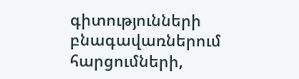գիտությունների բնագավառներում հարցումների,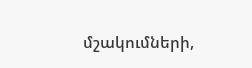մշակումների,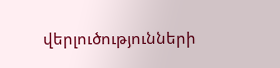վերլուծությունների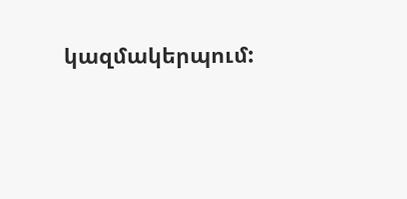կազմակերպում: